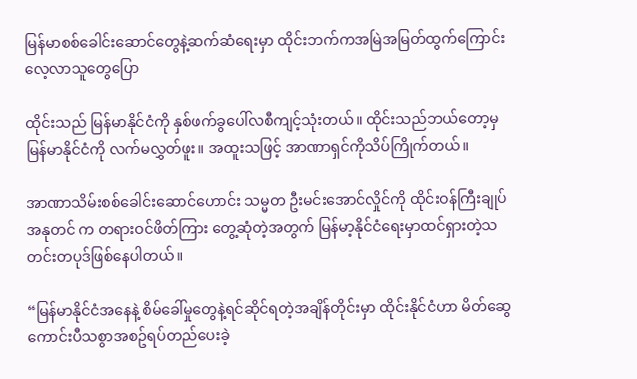မြန်မာစစ်ခေါင်းဆောင်တွေနဲ့ဆက်ဆံရေးမှာ ထိုင်းဘက်ကအမြဲအမြတ်ထွက်ကြောင်း လေ့လာသူတွေပြော

ထိုင်းသည် မြန်မာနိုင်ငံကို နှစ်ဖက်ခွပေါ်လစီကျင့်သုံးတယ်။ ထိုင်းသည်ဘယ်တော့မှ မြန်မာနိုင်ငံကို လက်မလွှတ်ဖူး။ အထူးသဖြင့် အာဏာရှင်ကိုသိပ်ကြိုက်တယ်။

အာဏာသိမ်းစစ်ခေါင်းဆောင်ဟောင်း သမ္မတ ဦးမင်းအောင်လှိုင်ကို ထိုင်းဝန်ကြီးချုပ် အနုတင် က တရားဝင်ဖိတ်ကြား တွေ့ဆုံတဲ့အတွက် မြန်မာ့နိုင်ငံရေးမှာထင်ရှားတဲ့သတင်းတပုဒ်ဖြစ်နေပါတယ်။

“မြန်မာနိုင်ငံအနေနဲ့ စိမ်ခေါ်မှုတွေနဲ့ရင်ဆိုင်ရတဲ့အချိန်တိုင်းမှာ ထိုင်းနိုင်ငံဟာ မိတ်ဆွေကောင်းပီသစွာအစဥ်ရပ်တည်ပေးခဲ့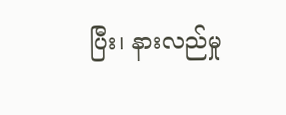ပြီး၊ နားလည်မှု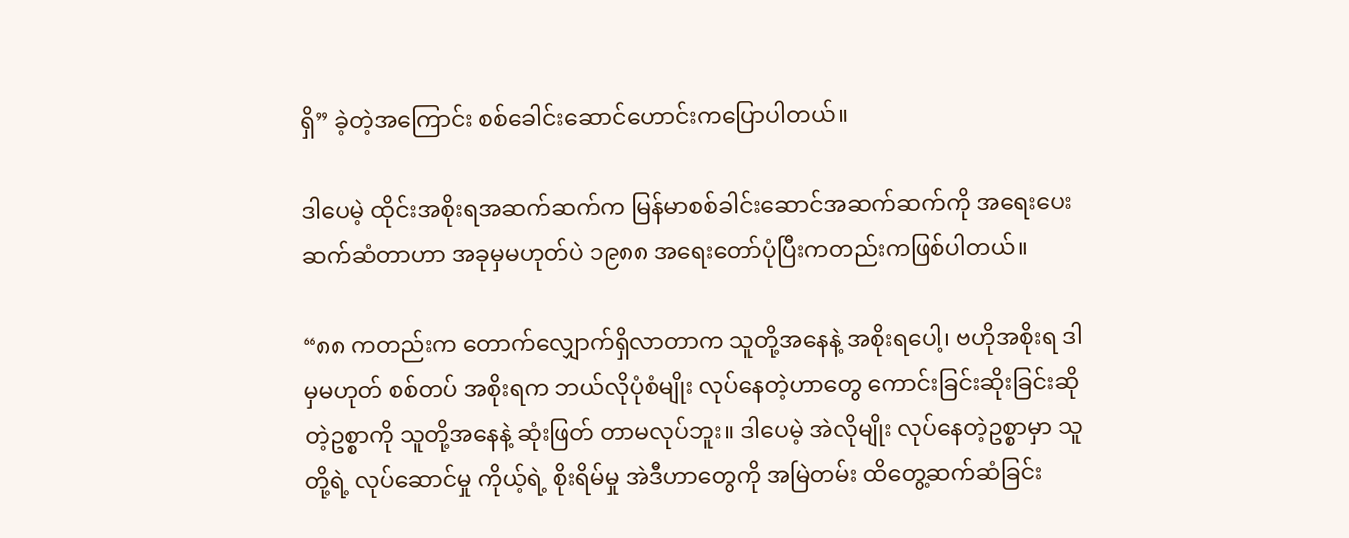ရှိ” ခဲ့တဲ့အကြောင်း စစ်ခေါင်းဆောင်ဟောင်းကပြောပါတယ်။

ဒါပေမဲ့ ထိုင်းအစိုးရအဆက်ဆက်က မြန်မာစစ်ခါင်းဆောင်အဆက်ဆက်ကို အရေးပေးဆက်ဆံတာဟာ အခုမှမဟုတ်ပဲ ၁၉၈၈ အရေးတော်ပုံပြီးကတည်းကဖြစ်ပါတယ်။

“၈၈ ကတည်းက တောက်လျှောက်ရှိလာတာက သူတို့အနေနဲ့ အစိုးရပေါ့၊ ဗဟိုအစိုးရ ဒါမှမဟုတ် စစ်တပ် အစိုးရက ဘယ်လိုပုံစံမျိုး လုပ်နေတဲ့ဟာတွေ ကောင်းခြင်းဆိုးခြင်းဆိုတဲ့ဥစ္စာကို သူတို့အနေနဲ့ ဆုံးဖြတ် တာမလုပ်ဘူး။ ဒါပေမဲ့ အဲလိုမျိုး လုပ်နေတဲ့ဥစ္စာမှာ သူတို့ရဲ့ လုပ်ဆောင်မှု ကိုယ့်ရဲ့ စိုးရိမ်မှု အဲဒီဟာတွေကို အမြဲတမ်း ထိတွေ့ဆက်ဆံခြင်း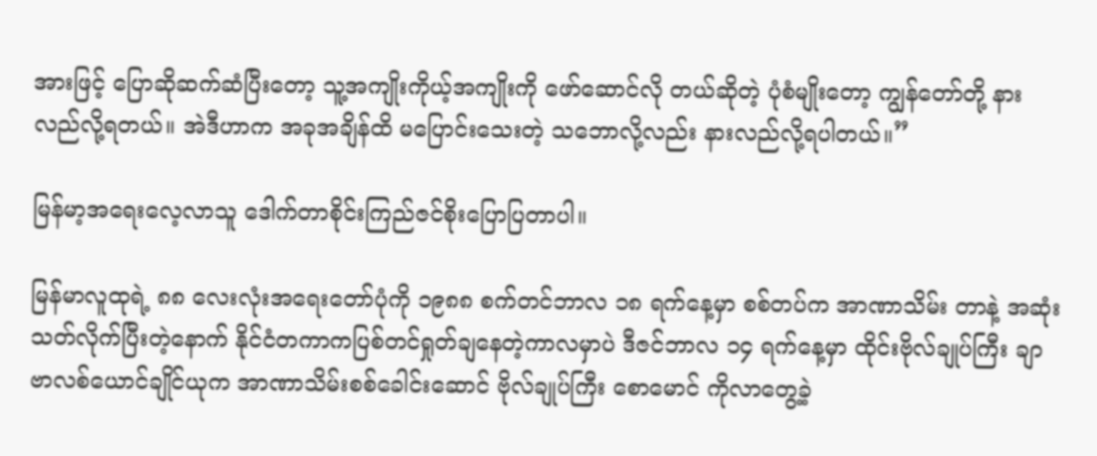အားဖြင့် ပြောဆိုဆက်ဆံပြီးတော့ သူ့အကျိုးကိုယ့်အကျိုးကို ဖော်ဆောင်လို တယ်ဆိုတဲ့ ပုံစံမျိုးတော့ ကျွန်တော်တို့ နားလည်လို့ရတယ်။ အဲဒီဟာက အခုအချိန်ထိ မပြောင်းသေးတဲ့ သဘောလို့လည်း နားလည်လို့ရပါတယ်။”

မြန်မာ့အရေးလေ့လာသူ ဒေါက်တာစိုင်းကြည်ဇင်စိုးပြောပြတာပါ။

မြန်မာလူထုရဲ့ ၈၈ လေးလုံးအရေးတော်ပုံကို ၁၉၈၈ စက်တင်ဘာလ ၁၈ ရက်နေ့မှာ စစ်တပ်က အာဏာသိမ်း တာနဲ့ အဆုံးသတ်လိုက်ပြီးတဲ့နောက် နိုင်ငံတကာကပြစ်တင်ရှုတ်ချနေတဲ့ကာလမှာပဲ ဒီဇင်ဘာလ ၁၄ ရက်နေ့မှာ ထိုင်းဗိုလ်ချုပ်ကြီး ချာဗာလစ်ယောင်ချိုင်ယုက အာဏာသိမ်းစစ်ခေါင်းဆောင် ဗိုလ်ချုပ်ကြီး စောမောင် ကိုလာတွေ့ခဲ့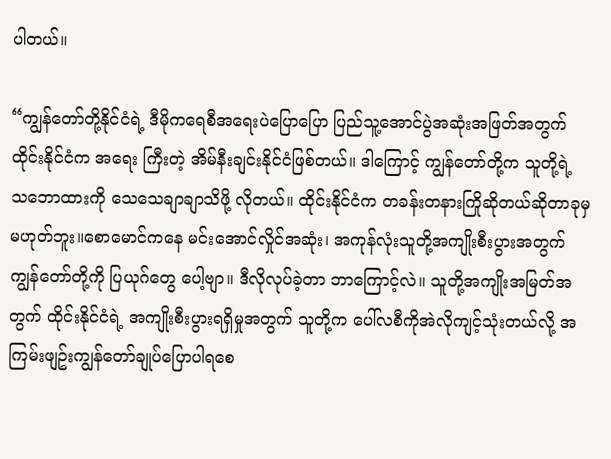ပါတယ်။

“ကျွန်တော်တို့နိုင်ငံရဲ့ ဒီမိုကရေစီအရေးပဲပြောပြော ပြည်သူ့အောင်ပွဲအဆုံးအဖြတ်အတွက် ထိုင်းနိုင်ငံက အရေး ကြီးတဲ့ အိမ်နီးချင်းနိုင်ငံဖြစ်တယ်။ ဒါကြောင့် ကျွန်တော်တို့က သူတို့ရဲ့ သဘောထားကို သေသေချာချာသိဖို့ လိုတယ်။ ထိုင်းနိုင်ငံက တခန်းတနားကြိုဆိုတယ်ဆိုတာခုမှမဟုတ်ဘူး။စောမောင်ကနေ မင်းအောင်လှိုင်အဆုံး၊ အကုန်လုံးသူတို့အကျိုးစီးပွားအတွက် ကျွန်တော်တို့ကို ပြယုဂ်တွေ ပေါ့ဗျာ။ ဒီလိုလုပ်ခဲ့တာ ဘာကြောင့်လဲ။ သူတို့အကျိုးအမြတ်အတွက် ထိုင်းနိုင်ငံရဲ့ အကျိုးစီးပွားရရှိမှုအတွက် သူတို့က ပေါ်လစီကိုအဲလိုကျင့်သုံးတယ်လို့ အကြမ်းဖျဥ်းကျွန်တော်ချုပ်ပြောပါရစေ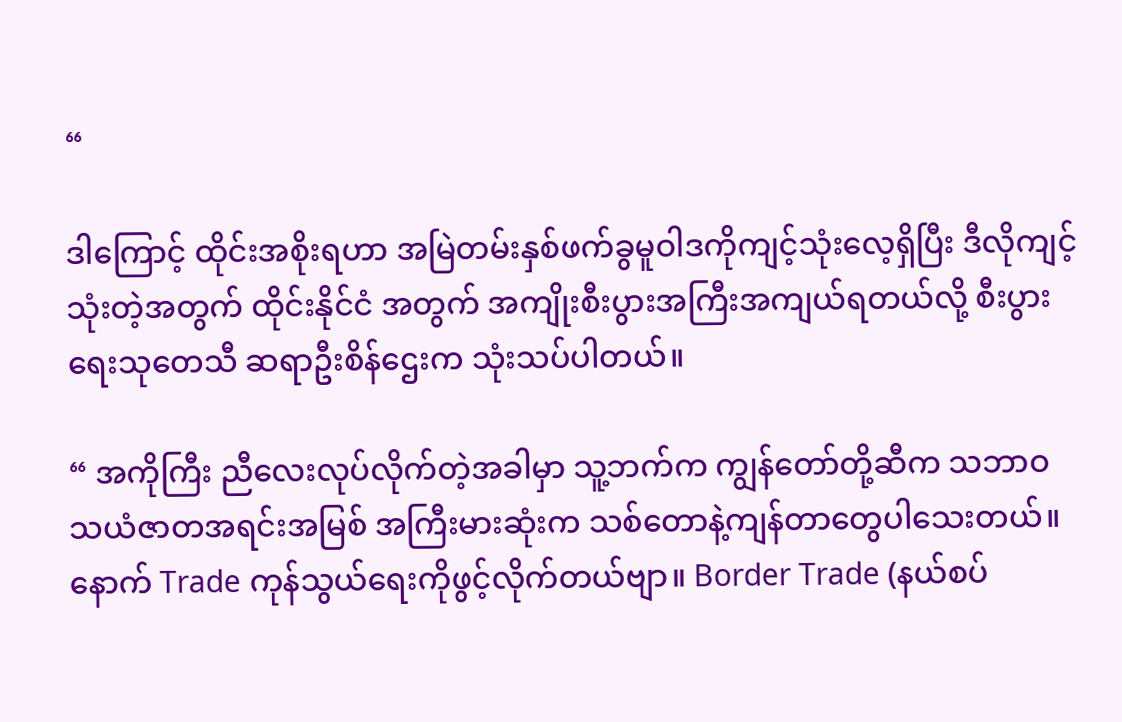“

ဒါကြောင့် ထိုင်းအစိုးရဟာ အမြဲတမ်းနှစ်ဖက်ခွမူဝါဒကိုကျင့်သုံးလေ့ရှိပြီး ဒီလိုကျင့်သုံးတဲ့အတွက် ထိုင်းနိုင်ငံ အတွက် အကျိုးစီးပွားအကြီးအကျယ်ရတယ်လို့ စီးပွားရေးသုတေသီ ဆရာဦးစိန်ဌေးက သုံးသပ်ပါတယ်။

“ အကိုကြီး ညီလေးလုပ်လိုက်တဲ့အခါမှာ သူ့ဘက်က ကျွန်တော်တို့ဆီက သဘာဝသယံဇာတအရင်းအမြစ် အကြီးမားဆုံးက သစ်တောနဲ့ကျန်တာတွေပါသေးတယ်။ နောက် Trade ကုန်သွယ်ရေးကိုဖွင့်လိုက်တယ်ဗျာ။ Border Trade (နယ်စပ်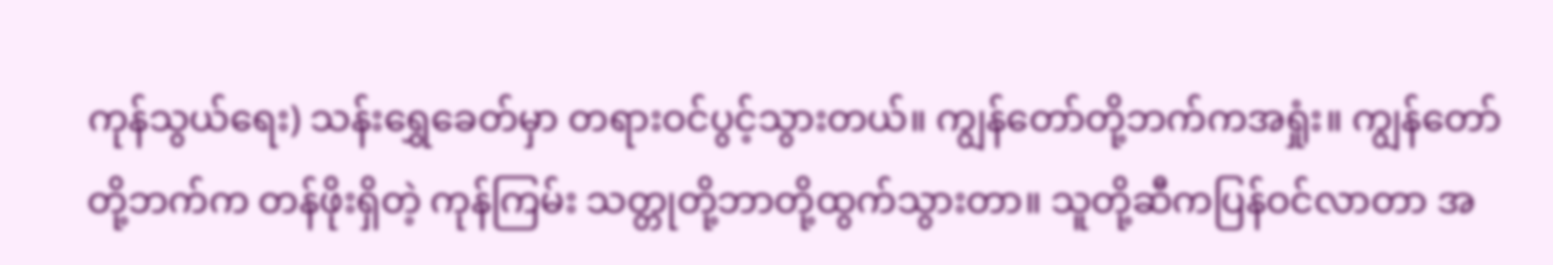ကုန်သွယ်ရေး) သန်းရွှေခေတ်မှာ တရားဝင်ပွင့်သွားတယ်။ ကျွန်တော်တို့ဘက်ကအရှုံး။ ကျွန်တော်တို့ဘက်က တန်ဖိုးရှိတဲ့ ကုန်ကြမ်း သတ္တုတို့ဘာတို့ထွက်သွားတာ။ သူတို့ဆီကပြန်ဝင်လာတာ အ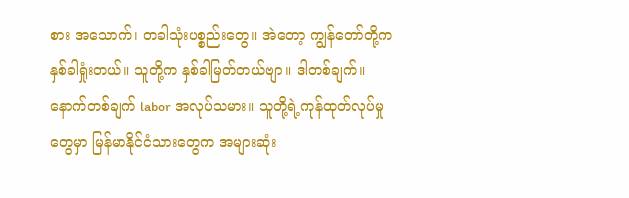စား အသောက်၊ တခါသုံးပစ္စည်းတွေ။ အဲတော့ ကျွန်တော်တို့ကနှစ်ခါရှုံးတယ်။ သူတို့က နှစ်ခါမြတ်တယ်ဗျာ။ ဒါတစ်ချက်။ နောက်တစ်ချက် labor အလုပ်သမား။ သူတို့ရဲ့ကုန်ထုတ်လုပ်မှုတွေမှာ မြန်မာနိုင်ငံသားတွေက အများဆုံး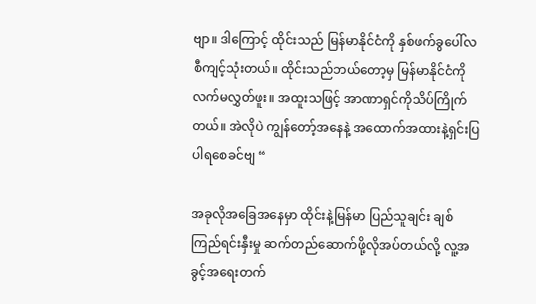ဗျာ။ ဒါကြောင့် ထိုင်းသည် မြန်မာနိုင်ငံကို နှစ်ဖက်ခွပေါ်လစီကျင့်သုံးတယ်။ ထိုင်းသည်ဘယ်တော့မှ မြန်မာနိုင်ငံကို လက်မလွှတ်ဖူး။ အထူးသဖြင့် အာဏာရှင်ကိုသိပ်ကြိုက်တယ်။ အဲလိုပဲ ကျွန်တော့်အနေနဲ့ အထောက်အထားနဲ့ရှင်းပြပါရစေခင်ဗျ “

အခုလိုအခြေအနေမှာ ထိုင်းနဲ့မြန်မာ ပြည်သူချင်း ချစ်ကြည်ရင်းနှီးမှု ဆက်တည်ဆောက်ဖို့လိုအပ်တယ်လို့ လူ့အခွင့်အရေးတက်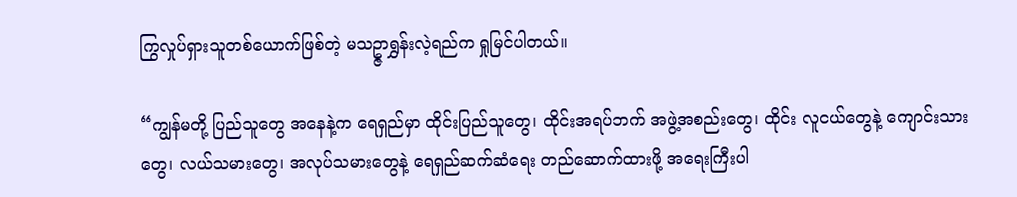ကြွလှုပ်ရှားသူတစ်ယောက်ဖြစ်တဲ့ မသဥ္ဇာရွှန်းလဲ့ရည်က ရှုမြင်ပါတယ်။

“ကျွန်မတို့ ပြည်သူတွေ အနေနဲ့က ရေရှည်မှာ ထိုင်းပြည်သူတွေ၊ ထိုင်းအရပ်ဘက် အဖွဲ့အစည်းတွေ၊ ထိုင်း လူငယ်တွေနဲ့ ကျောင်းသားတွေ၊ လယ်သမားတွေ၊ အလုပ်သမားတွေနဲ့ ရေရှည်ဆက်ဆံရေး တည်ဆောက်ထားဖို့ အရေးကြီးပါ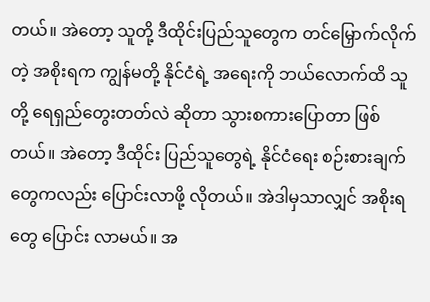တယ်။ အဲတော့ သူတို့ ဒီထိုင်းပြည်သူတွေက တင်မြှောက်လိုက်တဲ့ အစိုးရက ကျွန်မတို့ နိုင်ငံရဲ့ အရေးကို ဘယ်လောက်ထိ သူတို့ ရေရှည်တွေးတတ်လဲ ဆိုတာ သွားစကားပြောတာ ဖြစ်တယ်။ အဲတော့ ဒီထိုင်း ပြည်သူတွေရဲ့ နိုင်ငံရေး စဉ်းစားချက်တွေကလည်း ပြောင်းလာဖို့ လိုတယ်။ အဲဒါမှသာလျှင် အစိုးရတွေ ပြောင်း လာမယ်။ အ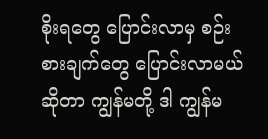စိုးရတွေ ပြောင်းလာမှ စဉ်းစားချက်တွေ ပြောင်းလာမယ် ဆိုတာ ကျွန်မတို့ ဒါ ကျွန်မ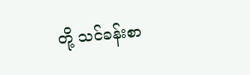တို့ သင်ခန်းစာ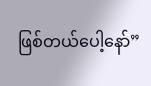ဖြစ်တယ်ပေါ့နော်”